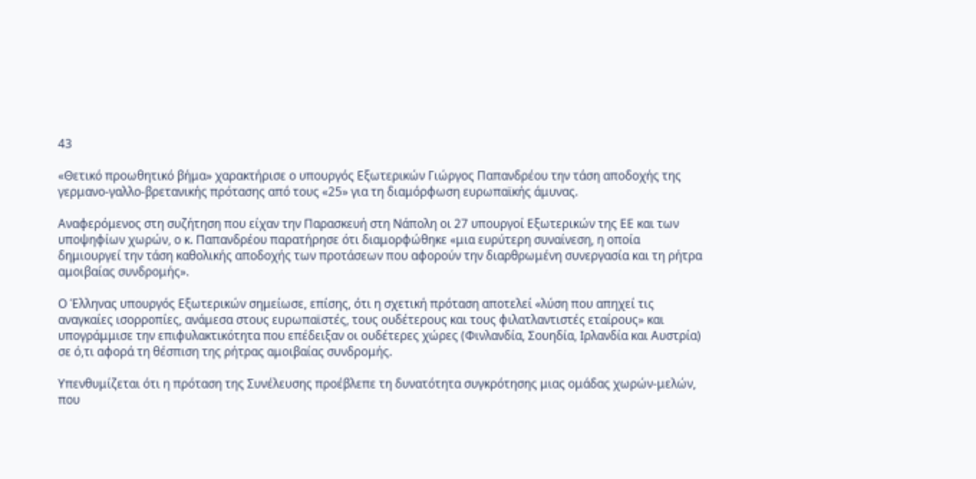43

«Θετικό προωθητικό βήμα» χαρακτήρισε ο υπουργός Εξωτερικών Γιώργος Παπανδρέου την τάση αποδοχής της γερμανο-γαλλο-βρετανικής πρότασης από τους «25» για τη διαμόρφωση ευρωπαϊκής άμυνας.

Αναφερόμενος στη συζήτηση που είχαν την Παρασκευή στη Νάπολη οι 27 υπουργοί Εξωτερικών της ΕΕ και των υποψηφίων χωρών, ο κ. Παπανδρέου παρατήρησε ότι διαμορφώθηκε «μια ευρύτερη συναίνεση, η οποία δημιουργεί την τάση καθολικής αποδοχής των προτάσεων που αφορούν την διαρθρωμένη συνεργασία και τη ρήτρα αμοιβαίας συνδρομής».

Ο Έλληνας υπουργός Εξωτερικών σημείωσε, επίσης, ότι η σχετική πρόταση αποτελεί «λύση που απηχεί τις αναγκαίες ισορροπίες, ανάμεσα στους ευρωπαϊστές, τους ουδέτερους και τους φιλατλαντιστές εταίρους» και υπογράμμισε την επιφυλακτικότητα που επέδειξαν οι ουδέτερες χώρες (Φινλανδία, Σουηδία, Ιρλανδία και Αυστρία) σε ό,τι αφορά τη θέσπιση της ρήτρας αμοιβαίας συνδρομής.

Υπενθυμίζεται ότι η πρόταση της Συνέλευσης προέβλεπε τη δυνατότητα συγκρότησης μιας ομάδας χωρών-μελών, που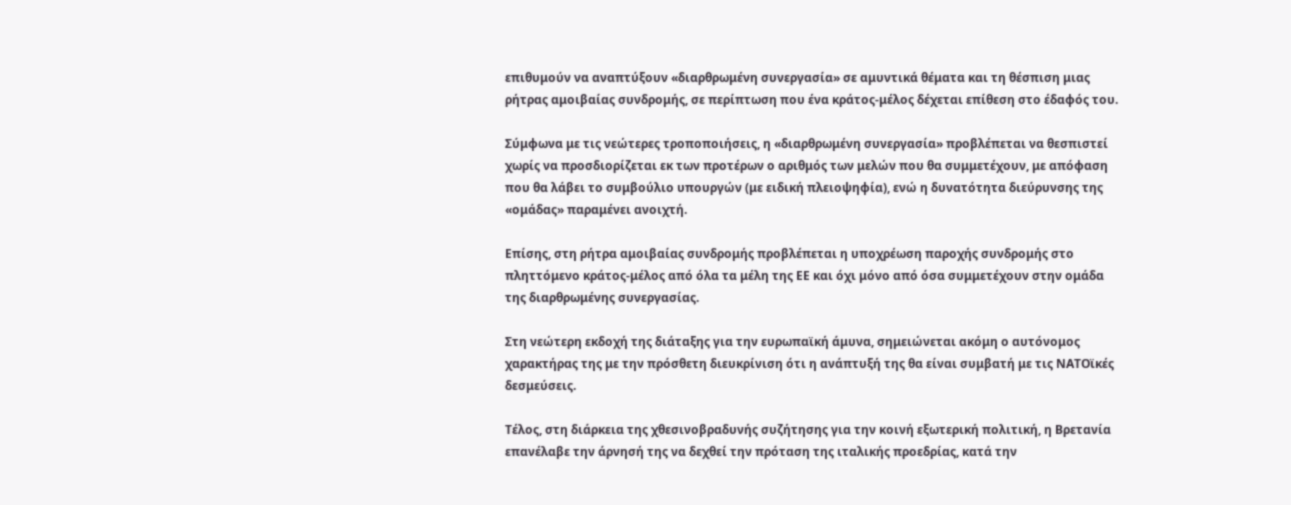επιθυμούν να αναπτύξουν «διαρθρωμένη συνεργασία» σε αμυντικά θέματα και τη θέσπιση μιας ρήτρας αμοιβαίας συνδρομής, σε περίπτωση που ένα κράτος-μέλος δέχεται επίθεση στο έδαφός του.

Σύμφωνα με τις νεώτερες τροποποιήσεις, η «διαρθρωμένη συνεργασία» προβλέπεται να θεσπιστεί χωρίς να προσδιορίζεται εκ των προτέρων ο αριθμός των μελών που θα συμμετέχουν, με απόφαση που θα λάβει το συμβούλιο υπουργών (με ειδική πλειοψηφία), ενώ η δυνατότητα διεύρυνσης της «ομάδας» παραμένει ανοιχτή.

Επίσης, στη ρήτρα αμοιβαίας συνδρομής προβλέπεται η υποχρέωση παροχής συνδρομής στο πληττόμενο κράτος-μέλος από όλα τα μέλη της ΕΕ και όχι μόνο από όσα συμμετέχουν στην ομάδα της διαρθρωμένης συνεργασίας.

Στη νεώτερη εκδοχή της διάταξης για την ευρωπαϊκή άμυνα, σημειώνεται ακόμη ο αυτόνομος χαρακτήρας της με την πρόσθετη διευκρίνιση ότι η ανάπτυξή της θα είναι συμβατή με τις ΝΑΤΟϊκές δεσμεύσεις.

Τέλος, στη διάρκεια της χθεσινοβραδυνής συζήτησης για την κοινή εξωτερική πολιτική, η Βρετανία επανέλαβε την άρνησή της να δεχθεί την πρόταση της ιταλικής προεδρίας, κατά την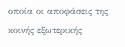οποία οι αποφάσεις της κοινής εξωτερικής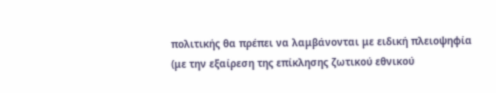πολιτικής θα πρέπει να λαμβάνονται με ειδική πλειοψηφία (με την εξαίρεση της επίκλησης ζωτικού εθνικού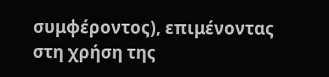συμφέροντος), επιμένοντας στη χρήση της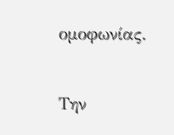ομοφωνίας.

Την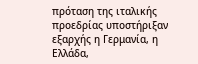πρόταση της ιταλικής προεδρίας υποστήριξαν εξαρχής η Γερμανία, η Ελλάδα,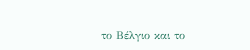το Βέλγιο και το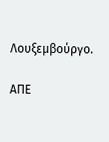Λουξεμβούργο.

ΑΠΕ